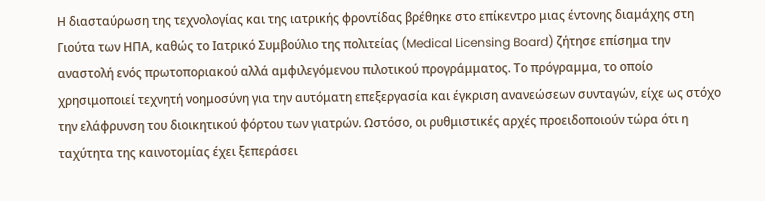Η διασταύρωση της τεχνολογίας και της ιατρικής φροντίδας βρέθηκε στο επίκεντρο μιας έντονης διαμάχης στη Γιούτα των ΗΠΑ, καθώς το Ιατρικό Συμβούλιο της πολιτείας (Medical Licensing Board) ζήτησε επίσημα την αναστολή ενός πρωτοποριακού αλλά αμφιλεγόμενου πιλοτικού προγράμματος. Το πρόγραμμα, το οποίο χρησιμοποιεί τεχνητή νοημοσύνη για την αυτόματη επεξεργασία και έγκριση ανανεώσεων συνταγών, είχε ως στόχο την ελάφρυνση του διοικητικού φόρτου των γιατρών. Ωστόσο, οι ρυθμιστικές αρχές προειδοποιούν τώρα ότι η ταχύτητα της καινοτομίας έχει ξεπεράσει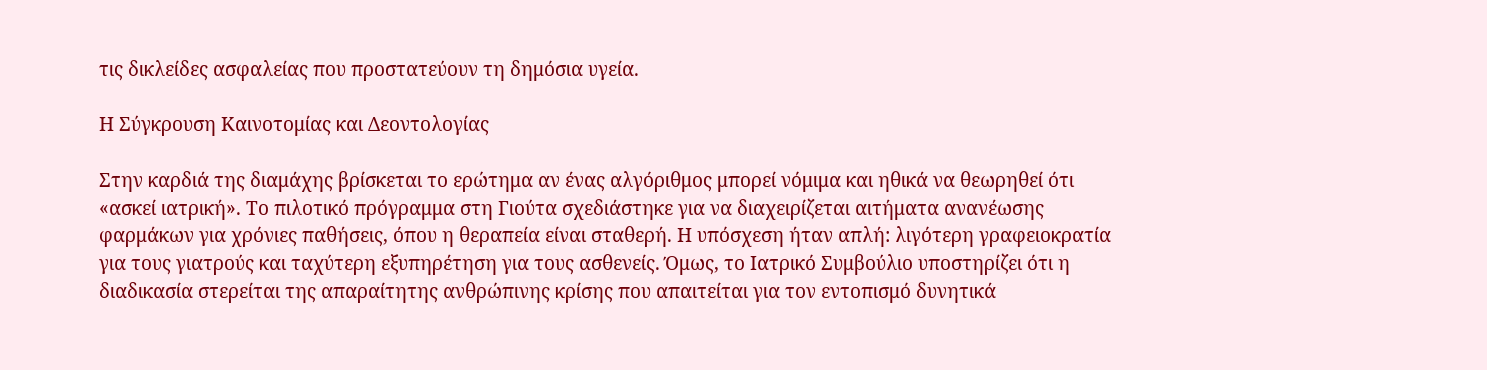τις δικλείδες ασφαλείας που προστατεύουν τη δημόσια υγεία.

Η Σύγκρουση Καινοτομίας και Δεοντολογίας

Στην καρδιά της διαμάχης βρίσκεται το ερώτημα αν ένας αλγόριθμος μπορεί νόμιμα και ηθικά να θεωρηθεί ότι «ασκεί ιατρική». Το πιλοτικό πρόγραμμα στη Γιούτα σχεδιάστηκε για να διαχειρίζεται αιτήματα ανανέωσης φαρμάκων για χρόνιες παθήσεις, όπου η θεραπεία είναι σταθερή. Η υπόσχεση ήταν απλή: λιγότερη γραφειοκρατία για τους γιατρούς και ταχύτερη εξυπηρέτηση για τους ασθενείς. Όμως, το Ιατρικό Συμβούλιο υποστηρίζει ότι η διαδικασία στερείται της απαραίτητης ανθρώπινης κρίσης που απαιτείται για τον εντοπισμό δυνητικά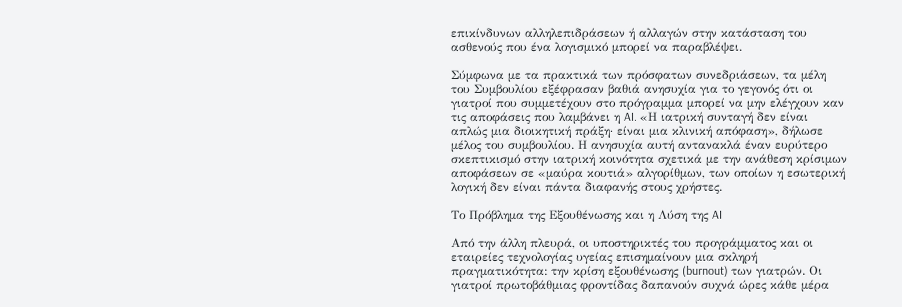επικίνδυνων αλληλεπιδράσεων ή αλλαγών στην κατάσταση του ασθενούς που ένα λογισμικό μπορεί να παραβλέψει.

Σύμφωνα με τα πρακτικά των πρόσφατων συνεδριάσεων, τα μέλη του Συμβουλίου εξέφρασαν βαθιά ανησυχία για το γεγονός ότι οι γιατροί που συμμετέχουν στο πρόγραμμα μπορεί να μην ελέγχουν καν τις αποφάσεις που λαμβάνει η AI. «Η ιατρική συνταγή δεν είναι απλώς μια διοικητική πράξη· είναι μια κλινική απόφαση», δήλωσε μέλος του συμβουλίου. Η ανησυχία αυτή αντανακλά έναν ευρύτερο σκεπτικισμό στην ιατρική κοινότητα σχετικά με την ανάθεση κρίσιμων αποφάσεων σε «μαύρα κουτιά» αλγορίθμων, των οποίων η εσωτερική λογική δεν είναι πάντα διαφανής στους χρήστες.

Το Πρόβλημα της Εξουθένωσης και η Λύση της AI

Από την άλλη πλευρά, οι υποστηρικτές του προγράμματος και οι εταιρείες τεχνολογίας υγείας επισημαίνουν μια σκληρή πραγματικότητα: την κρίση εξουθένωσης (burnout) των γιατρών. Οι γιατροί πρωτοβάθμιας φροντίδας δαπανούν συχνά ώρες κάθε μέρα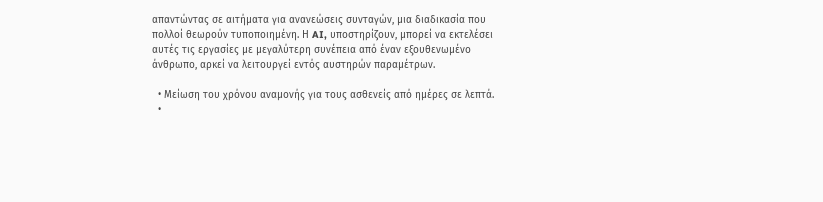απαντώντας σε αιτήματα για ανανεώσεις συνταγών, μια διαδικασία που πολλοί θεωρούν τυποποιημένη. Η AI, υποστηρίζουν, μπορεί να εκτελέσει αυτές τις εργασίες με μεγαλύτερη συνέπεια από έναν εξουθενωμένο άνθρωπο, αρκεί να λειτουργεί εντός αυστηρών παραμέτρων.

  • Μείωση του χρόνου αναμονής για τους ασθενείς από ημέρες σε λεπτά.
  •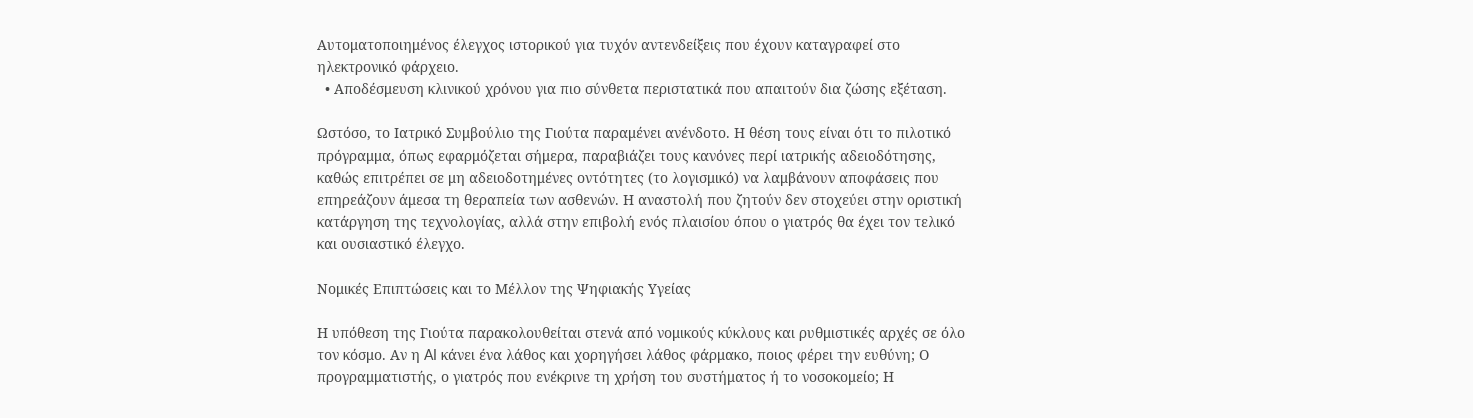Αυτοματοποιημένος έλεγχος ιστορικού για τυχόν αντενδείξεις που έχουν καταγραφεί στο ηλεκτρονικό φάρχειο.
  • Αποδέσμευση κλινικού χρόνου για πιο σύνθετα περιστατικά που απαιτούν δια ζώσης εξέταση.

Ωστόσο, το Ιατρικό Συμβούλιο της Γιούτα παραμένει ανένδοτο. Η θέση τους είναι ότι το πιλοτικό πρόγραμμα, όπως εφαρμόζεται σήμερα, παραβιάζει τους κανόνες περί ιατρικής αδειοδότησης, καθώς επιτρέπει σε μη αδειοδοτημένες οντότητες (το λογισμικό) να λαμβάνουν αποφάσεις που επηρεάζουν άμεσα τη θεραπεία των ασθενών. Η αναστολή που ζητούν δεν στοχεύει στην οριστική κατάργηση της τεχνολογίας, αλλά στην επιβολή ενός πλαισίου όπου ο γιατρός θα έχει τον τελικό και ουσιαστικό έλεγχο.

Νομικές Επιπτώσεις και το Μέλλον της Ψηφιακής Υγείας

Η υπόθεση της Γιούτα παρακολουθείται στενά από νομικούς κύκλους και ρυθμιστικές αρχές σε όλο τον κόσμο. Αν η AI κάνει ένα λάθος και χορηγήσει λάθος φάρμακο, ποιος φέρει την ευθύνη; Ο προγραμματιστής, ο γιατρός που ενέκρινε τη χρήση του συστήματος ή το νοσοκομείο; Η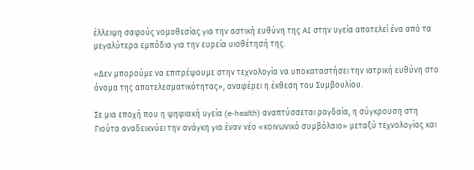έλλειψη σαφούς νομοθεσίας για την αστική ευθύνη της AI στην υγεία αποτελεί ένα από τα μεγαλύτερα εμπόδια για την ευρεία υιοθέτησή της.

«Δεν μπορούμε να επιτρέψουμε στην τεχνολογία να υποκαταστήσει την ιατρική ευθύνη στο όνομα της αποτελεσματικότητας», αναφέρει η έκθεση του Συμβουλίου.

Σε μια εποχή που η ψηφιακή υγεία (e-health) αναπτύσσεται ραγδαία, η σύγκρουση στη Γιούτα αναδεικνύει την ανάγκη για έναν νέο «κοινωνικό συμβόλαιο» μεταξύ τεχνολογίας και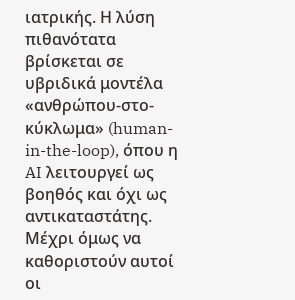ιατρικής. Η λύση πιθανότατα βρίσκεται σε υβριδικά μοντέλα «ανθρώπου-στο-κύκλωμα» (human-in-the-loop), όπου η AI λειτουργεί ως βοηθός και όχι ως αντικαταστάτης. Μέχρι όμως να καθοριστούν αυτοί οι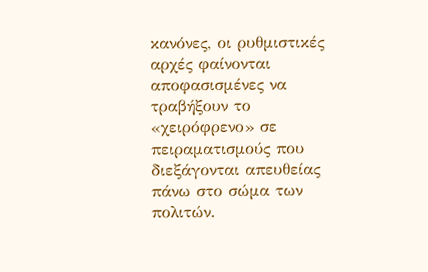κανόνες, οι ρυθμιστικές αρχές φαίνονται αποφασισμένες να τραβήξουν το «χειρόφρενο» σε πειραματισμούς που διεξάγονται απευθείας πάνω στο σώμα των πολιτών.